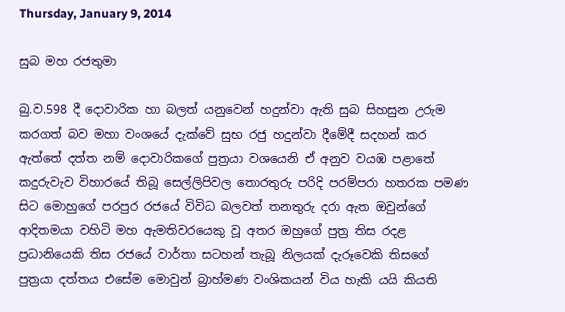Thursday, January 9, 2014

සුබ මහ රජතුමා

බු.ව.598 දී දොවාරික හා බලත් යනුවෙන් හදුන්වා ඇති සුබ සිහසුන උරුම කරගත් බව මහා වංශයේ දැක්වේ සුභ රජු හදුන්වා දීමේදී සදහන් කර ඇත්තේ දත්ත නම් දොවාරිකගේ පුත්‍රයා වශයෙනි ඒ අනුව වයඹ පළාතේ කදුරුවැව විහාරයේ තිබූ සෙල්ලිපිවල තොරතුරු පරිදි පරම්පරා හතරක පමණ සිට මොහුගේ පරපුර රජයේ විවිධ බලවත් තනතුරු දරා ඇත ඔවුන්ගේ ආදිතමයා වහිටි මහ ඇමතිවරයෙකු වූ අතර ඔහුගේ පුත්‍ර තිස රදළ ප්‍රධානියෙකි තිස රජයේ වාර්තා සටහන් තැබූ නිලයක් දැරූවෙකි තිසගේ පුත්‍රයා දත්තය එසේම මොවුන් බ්‍රාහ්මණ වංශිකයන් විය හැකි යයි කියති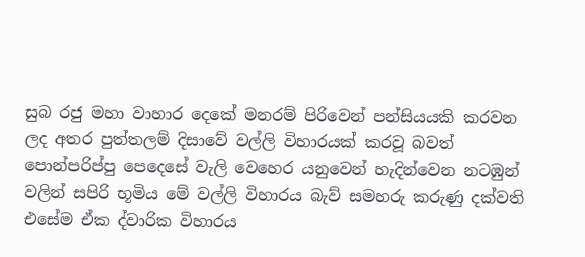සුබ රජු මහා වාහාර දෙකේ මනරම් පිරිවෙන් පන්සියයකි කරවන ලද අතර පුත්තලම් දිසාවේ වල්ලි විහාරයක් කරවූ බවත් පොන්පරිප්පු පෙදෙසේ වැලි වෙහෙර යනුවෙන් හැදින්වෙන නටඹුන් වලින් සපිරි භූමිය මේ වල්ලි විහාරය බැව් සමහරු කරුණු දක්වති එසේම ඒක ද්වාරික විහාරය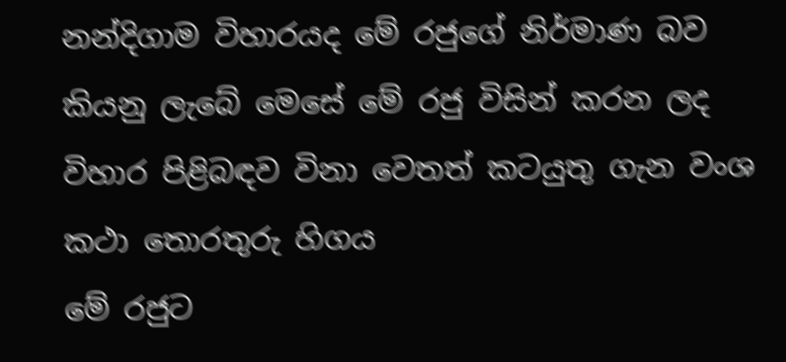නන්දිගාම විහාරයද මේ රජුගේ නිර්මාණ බව කියනු ලැබේ මෙසේ මේ රජු විසින් කරන ලද විහාර පිළිබඳව විනා වෙතත් කටයුතු ගැන වංශ කථා තොරතුරු හිගය
මේ රජුට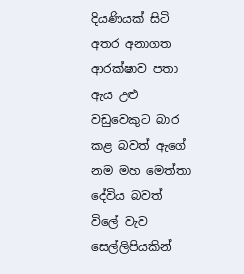දියණියක් සිටි අතර අනාගත ආරක්ෂාව පතා ඇය උළු වඩුවෙකුට බාර කළ බවත් ඇගේ නම මහ මෙත්තා දේවිය බවත් විලේ වැව සෙල්ලිපියකින්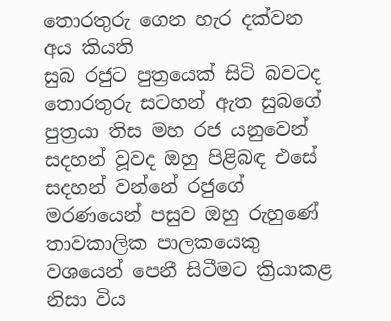තොරතුරු ගෙන හැර දක්වන අය කියති
සුබ රජුට පුත්‍රයෙක් සිටි බවටද තොරතුරු සටහන් ඇත සුබගේ පුත්‍රයා තිස මහ රජ යනුවෙන් සදහන් වූවද ඔහු පිළිබඳ එසේ සදහන් වන්නේ රජුගේ මරණයෙන් පසුව ඔහු රුහුණේ තාවකාලික පාලකයෙකු වශයෙන් පෙනී සිටීමට ක්‍රියාකළ නිසා විය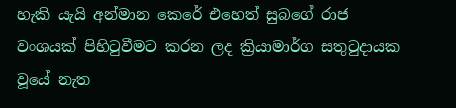හැකි යැයි අන්මාන කෙරේ එහෙත් සුබගේ රාජ වංශයක් පිහිටුවීමට කරන ලද ක්‍රියාමාර්ග සතුටුදායක වූයේ නැත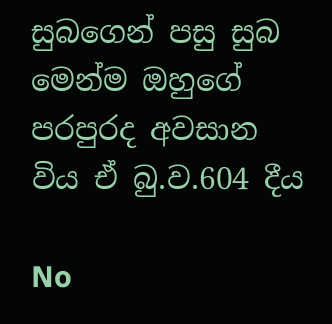සුබගෙන් පසු සුබ මෙන්ම ඔහුගේ පරපුරද අවසාන විය ඒ බු.ව.604 දීය

No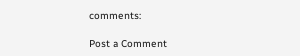comments:

Post a Comment